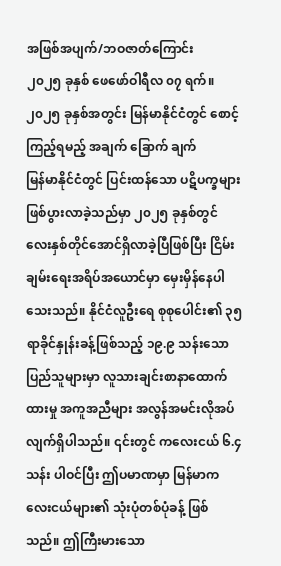အဖြစ်အပျက်/ဘဝဇာတ်ကြောင်း
၂၀၂၅ ခုနှစ် ဖေဖော်ဝါရီလ ၀၇ ရက်။
၂၀၂၅ ခုနှစ်အတွင်း မြန်မာနိုင်ငံတွင် စောင့်ကြည့်ရမည့် အချက် ခြောက် ချက်
မြန်မာနိုင်ငံတွင် ပြင်းထန်သော ပဋိပက္ခများဖြစ်ပွားလာခဲ့သည်မှာ ၂၀၂၅ ခုနှစ်တွင် လေးနှစ်တိုင်အောင်ရှိလာခဲ့ပြီဖြစ်ပြီး ငြိမ်းချမ်းရေးအရိပ်အယောင်မှာ မှေးမှိန်နေပါသေးသည်။ နိုင်ငံလူဦးရေ စုစုပေါင်း၏ ၃၅ ရာခိုင်နှုန်းခန့်ဖြစ်သည့် ၁၉.၉ သန်းသော ပြည်သူများမှာ လူသားချင်းစာနာထောက်ထားမှု အကူအညီများ အလွန်အမင်းလိုအပ်လျက်ရှိပါသည်။ ၎င်းတွင် ကလေးငယ် ၆.၄ သန်း ပါဝင်ပြီး ဤပမာဏမှာ မြန်မာကလေးငယ်များ၏ သုံးပုံတစ်ပုံခန့် ဖြစ်သည်။ ဤကြီးမားသော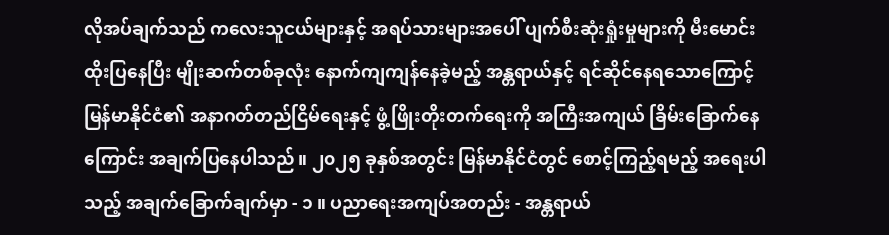လိုအပ်ချက်သည် ကလေးသူငယ်များနှင့် အရပ်သားများအပေါ် ပျက်စီးဆုံးရှုံးမှုများကို မီးမောင်းထိုးပြနေပြီး မျိုးဆက်တစ်ခုလုံး နောက်ကျကျန်နေခဲ့မည့် အန္တရာယ်နှင့် ရင်ဆိုင်နေရသောကြောင့် မြန်မာနိုင်ငံ၏ အနာဂတ်တည်ငြိမ်ရေးနှင့် ဖွံ့ဖြိုးတိုးတက်ရေးကို အကြီးအကျယ် ခြိမ်းခြောက်နေကြောင်း အချက်ပြနေပါသည်။ ၂၀၂၅ ခုနှစ်အတွင်း မြန်မာနိုင်ငံတွင် စောင့်ကြည့်ရမည့် အရေးပါသည့် အချက်ခြောက်ချက်မှာ - ၁ ။ ပညာရေးအကျပ်အတည်း - အန္တရာယ်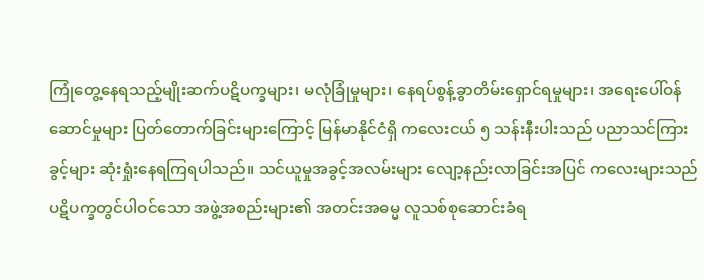ကြုံတွေ့နေရသည့်မျိုးဆက်ပဋိပက္ခများ၊ မလုံခြုံမှုများ၊ နေရပ်စွန့်ခွာတိမ်းရှောင်ရမှုများ၊ အရေးပေါ်ဝန်ဆောင်မှုများ ပြတ်တောက်ခြင်းများကြောင့် မြန်မာနိုင်ငံရှိ ကလေးငယ် ၅ သန်းနီးပါးသည် ပညာသင်ကြားခွင့်များ ဆုံးရှုံးနေရကြရပါသည်။ သင်ယူမှုအခွင့်အလမ်းများ လျော့နည်းလာခြင်းအပြင် ကလေးများသည် ပဋိပက္ခတွင်ပါဝင်သော အဖွဲ့အစည်းများ၏ အတင်းအဓမ္မ လူသစ်စုဆောင်းခံရ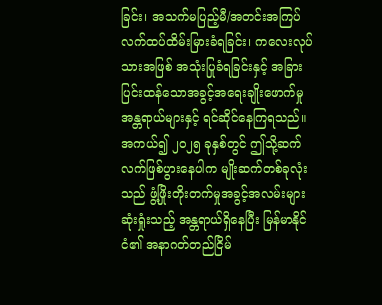ခြင်း၊ အသက်မပြည့်မီ/အတင်းအကြပ် လက်ထပ်ထိမ်းမြားခံရခြင်း၊ ကလေးလုပ်သားအဖြစ် အသုံးပြုခံရခြင်းနှင့် အခြားပြင်းထန်သောအခွင့်အရေးချိုးဖောက်မှုအန္တရာယ်များနှင့် ရင်ဆိုင်နေကြရသည်။ အကယ်၍ ၂၀၂၅ ခုနှစ်တွင် ဤသို့ဆက်လက်ဖြစ်ပွားနေပါက မျိုးဆက်တစ်ခုလုံးသည် ဖွံ့ဖြိုးတိုးတက်မှုအခွင့်အလမ်းများ ဆုံးရှုံးသည့် အန္တရာယ်ရှိနေပြီး မြန်မာနိုင်ငံ၏ အနာဂတ်တည်ငြိမ်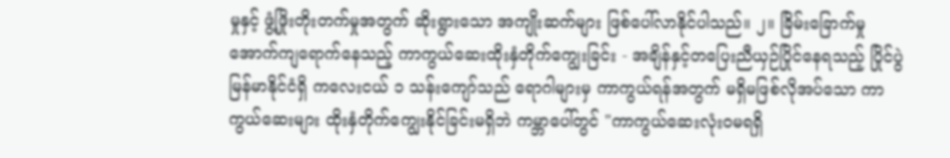မှုနှင့် ဖွံ့ဖြိုးတိုးတက်မှုအတွက် ဆိုးရွားသော အကျိုးဆက်များ ဖြစ်ပေါ်လာနိုင်ပါသည်။ ၂။ ခြိမ်းခြောက်မှုအောက်ကျရောက်နေသည့် ကာကွယ်ဆေးထိုးနှံတိုက်ကျွေးခြင်း - အချိန်နှင့်တပြေးညီယှဉ်ပြိုင်နေရသည့် ပြိုင်ပွဲမြန်မာနိုင်ငံရှိ ကလေးငယ် ၁ သန်းကျော်သည် ရောဂါများမှ ကာကွယ်ရန်အတွက် မရှိမဖြစ်လိုအပ်သော ကာကွယ်ဆေးများ ထိုးနှံတိုက်ကျွေးနိုင်ခြင်းမရှိဘဲ ကမ္ဘာပေါ်တွင် "ကာကွယ်ဆေးလုံးဝမရရှိ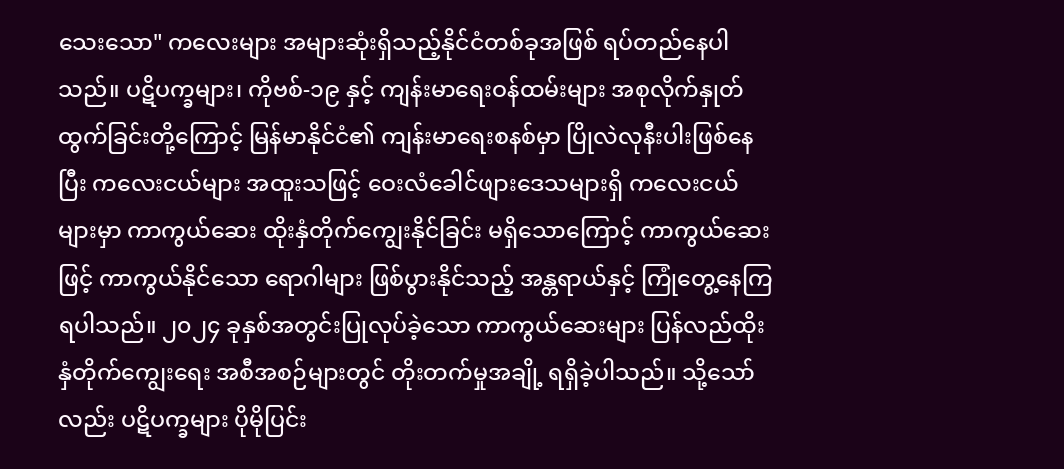သေးသော" ကလေးများ အများဆုံးရှိသည့်နိုင်ငံတစ်ခုအဖြစ် ရပ်တည်နေပါသည်။ ပဋိပက္ခများ၊ ကိုဗစ်-၁၉ နှင့် ကျန်းမာရေးဝန်ထမ်းများ အစုလိုက်နှုတ်ထွက်ခြင်းတို့ကြောင့် မြန်မာနိုင်ငံ၏ ကျန်းမာရေးစနစ်မှာ ပြိုလဲလုနီးပါးဖြစ်နေပြီး ကလေးငယ်များ အထူးသဖြင့် ဝေးလံခေါင်ဖျားဒေသများရှိ ကလေးငယ်များမှာ ကာကွယ်ဆေး ထိုးနှံတိုက်ကျွေးနိုင်ခြင်း မရှိသောကြောင့် ကာကွယ်ဆေးဖြင့် ကာကွယ်နိုင်သော ရောဂါများ ဖြစ်ပွားနိုင်သည့် အန္တရာယ်နှင့် ကြုံတွေ့နေကြရပါသည်။ ၂၀၂၄ ခုနှစ်အတွင်းပြုလုပ်ခဲ့သော ကာကွယ်ဆေးများ ပြန်လည်ထိုးနှံတိုက်ကျွေးရေး အစီအစဉ်များတွင် တိုးတက်မှုအချို့ ရရှိခဲ့ပါသည်။ သို့သော်လည်း ပဋိပက္ခများ ပိုမိုပြင်း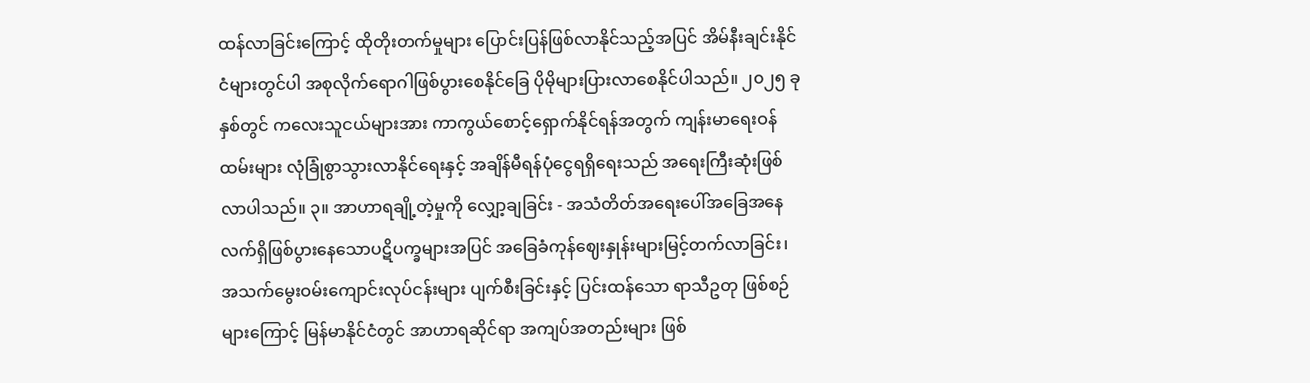ထန်လာခြင်းကြောင့် ထိုတိုးတက်မှုများ ပြောင်းပြန်ဖြစ်လာနိုင်သည့်အပြင် အိမ်နီးချင်းနိုင်ငံများတွင်ပါ အစုလိုက်ရောဂါဖြစ်ပွားစေနိုင်ခြေ ပိုမိုများပြားလာစေနိုင်ပါသည်။ ၂၀၂၅ ခုနှစ်တွင် ကလေးသူငယ်များအား ကာကွယ်စောင့်ရှောက်နိုင်ရန်အတွက် ကျန်းမာရေးဝန်ထမ်းများ လုံခြုံစွာသွားလာနိုင်ရေးနှင့် အချိန်မီရန်ပုံငွေရရှိရေးသည် အရေးကြီးဆုံးဖြစ်လာပါသည်။ ၃။ အာဟာရချို့တဲ့မှုကို လျှော့ချခြင်း - အသံတိတ်အရေးပေါ်အခြေအနေလက်ရှိဖြစ်ပွားနေသောပဋိပက္ခများအပြင် အခြေခံကုန်ဈေးနှုန်းများမြင့်တက်လာခြင်း၊ အသက်မွေးဝမ်းကျောင်းလုပ်ငန်းများ ပျက်စီးခြင်းနှင့် ပြင်းထန်သော ရာသီဥတု ဖြစ်စဉ်များကြောင့် မြန်မာနိုင်ငံတွင် အာဟာရဆိုင်ရာ အကျပ်အတည်းများ ဖြစ်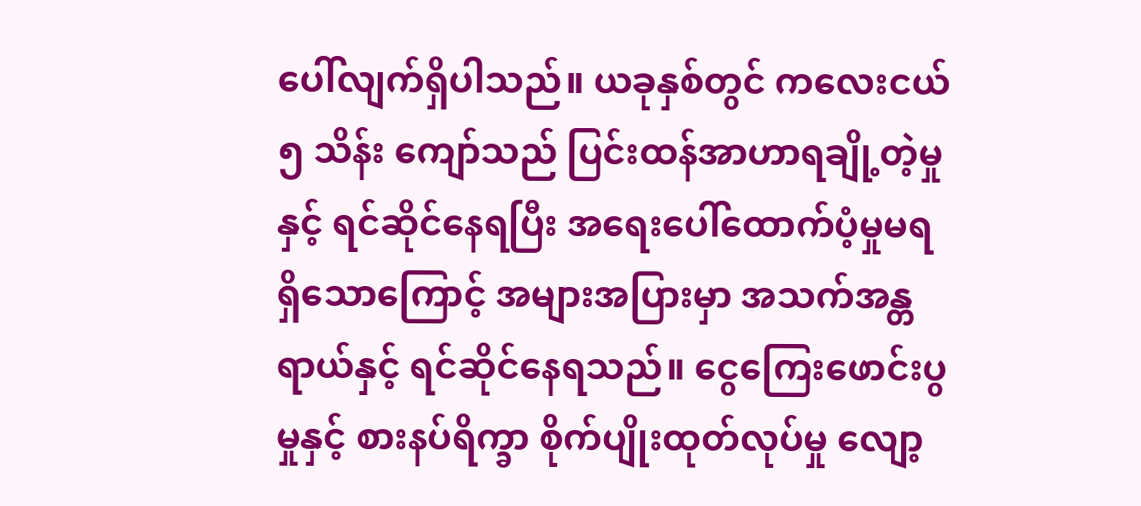ပေါ်လျက်ရှိပါသည်။ ယခုနှစ်တွင် ကလေးငယ် ၅ သိန်း ကျော်သည် ပြင်းထန်အာဟာရချို့တဲ့မှုနှင့် ရင်ဆိုင်နေရပြီး အရေးပေါ်ထောက်ပံ့မှုမရရှိသောကြောင့် အများအပြားမှာ အသက်အန္တရာယ်နှင့် ရင်ဆိုင်နေရသည်။ ငွေကြေးဖောင်းပွမှုနှင့် စားနပ်ရိက္ခာ စိုက်ပျိုးထုတ်လုပ်မှု လျော့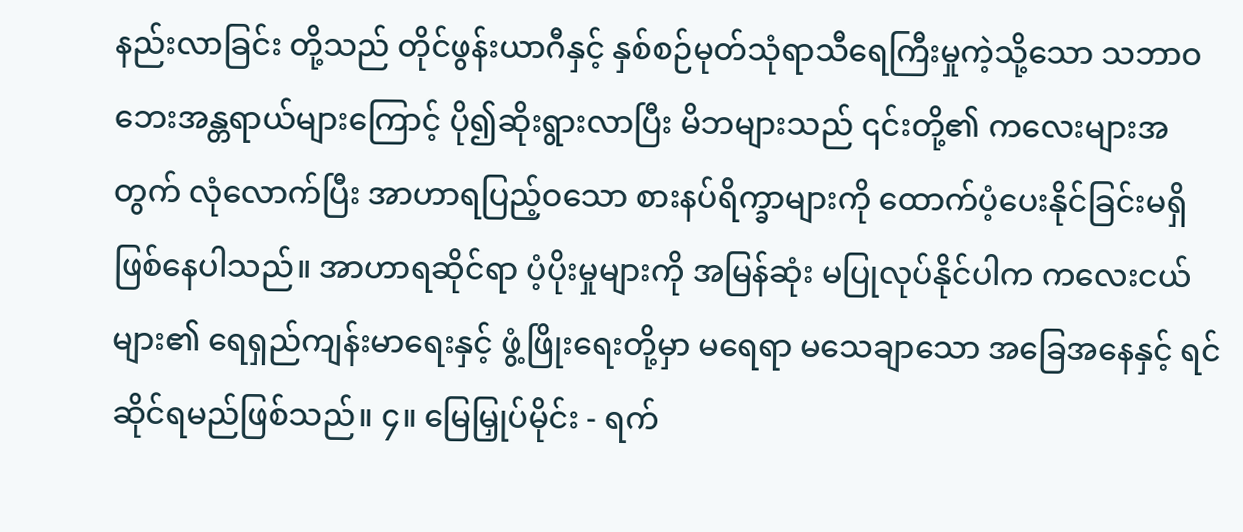နည်းလာခြင်း တို့သည် တိုင်ဖွန်းယာဂီနှင့် နှစ်စဉ်မုတ်သုံရာသီရေကြီးမှုကဲ့သို့သော သဘာဝဘေးအန္တရာယ်များကြောင့် ပို၍ဆိုးရွားလာပြီး မိဘများသည် ၎င်းတို့၏ ကလေးများအတွက် လုံလောက်ပြီး အာဟာရပြည့်ဝသော စားနပ်ရိက္ခာများကို ထောက်ပံ့ပေးနိုင်ခြင်းမရှိဖြစ်နေပါသည်။ အာဟာရဆိုင်ရာ ပံ့ပိုးမှုများကို အမြန်ဆုံး မပြုလုပ်နိုင်ပါက ကလေးငယ်များ၏ ရေရှည်ကျန်းမာရေးနှင့် ဖွံ့ဖြိုးရေးတို့မှာ မရေရာ မသေချာသော အခြေအနေနှင့် ရင်ဆိုင်ရမည်ဖြစ်သည်။ ၄။ မြေမြှုပ်မိုင်း - ရက်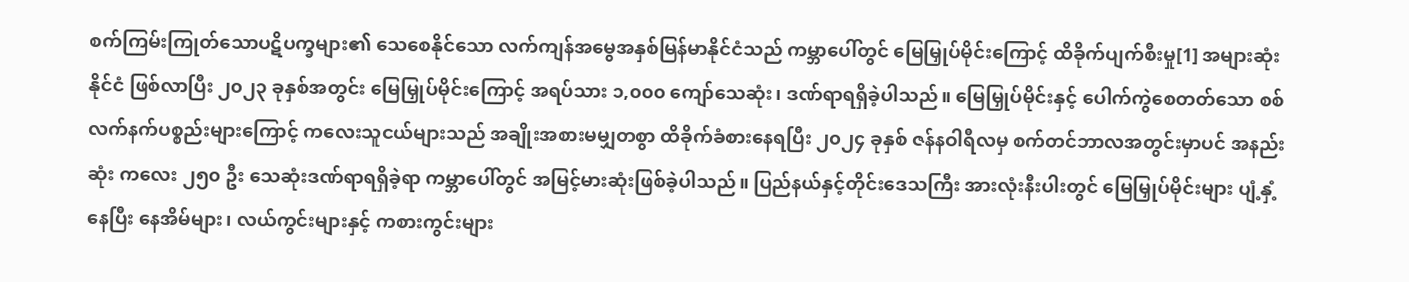စက်ကြမ်းကြုတ်သောပဋိပက္ခများ၏ သေစေနိုင်သော လက်ကျန်အမွေအနှစ်မြန်မာနိုင်ငံသည် ကမ္ဘာပေါ်တွင် မြေမြှုပ်မိုင်းကြောင့် ထိခိုက်ပျက်စီးမှု[1] အများဆုံးနိုင်ငံ ဖြစ်လာပြီး ၂၀၂၃ ခုနှစ်အတွင်း မြေမြှုပ်မိုင်းကြောင့် အရပ်သား ၁,၀၀၀ ကျော်သေဆုံး၊ ဒဏ်ရာရရှိခဲ့ပါသည်။ မြေမြှုပ်မိုင်းနှင့် ပေါက်ကွဲစေတတ်သော စစ်လက်နက်ပစ္စည်းများကြောင့် ကလေးသူငယ်များသည် အချိုးအစားမမျှတစွာ ထိခိုက်ခံစားနေရပြီး ၂၀၂၄ ခုနှစ် ဇန်နဝါရီလမှ စက်တင်ဘာလအတွင်းမှာပင် အနည်းဆုံး ကလေး ၂၅၀ ဦး သေဆုံးဒဏ်ရာရရှိခဲ့ရာ ကမ္ဘာပေါ်တွင် အမြင့်မားဆုံးဖြစ်ခဲ့ပါသည်။ ပြည်နယ်နှင့်တိုင်းဒေသကြီး အားလုံးနီးပါးတွင် မြေမြှုပ်မိုင်းများ ပျံ့နှံ့နေပြီး နေအိမ်များ၊ လယ်ကွင်းများနှင့် ကစားကွင်းများ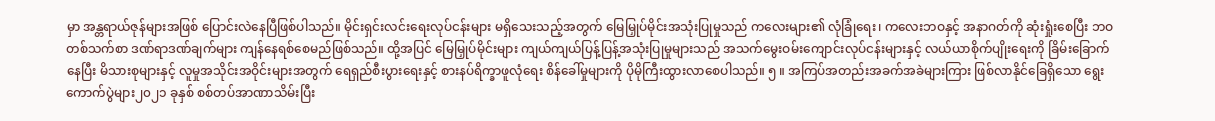မှာ အန္တရာယ်ဇုန်များအဖြစ် ပြောင်းလဲနေပြီဖြစ်ပါသည်။ မိုင်းရှင်းလင်းရေးလုပ်ငန်းများ မရှိသေးသည့်အတွက် မြေမြှုပ်မိုင်းအသုံးပြုမှုသည် ကလေးများ၏ လုံခြုံရေး၊ ကလေးဘဝနှင့် အနာဂတ်ကို ဆုံးရှုံးစေပြီး ဘဝတစ်သက်စာ ဒဏ်ရာဒဏ်ချက်များ ကျန်နေရစ်စေမည်ဖြစ်သည်။ ထို့အပြင် မြေမြှုပ်မိုင်းများ ကျယ်ကျယ်ပြန့်ပြန့်အသုံးပြုမှုများသည် အသက်မွေးဝမ်းကျောင်းလုပ်ငန်းများနှင့် လယ်ယာစိုက်ပျိုးရေးကို ခြိမ်းခြောက်နေပြီး မိသားစုများနှင့် လူမှုအသိုင်းအဝိုင်းများအတွက် ရေရှည်စီးပွားရေးနှင့် စားနပ်ရိက္ခာဖူလုံရေး စိန်ခေါ်မှုများကို ပိုမိုကြီးထွားလာစေပါသည်။ ၅ ။ အကြပ်အတည်းအခက်အခဲများကြား ဖြစ်လာနိုင်ခြေရှိသော ရွေးကောက်ပွဲများ၂၀၂၁ ခုနှစ် စစ်တပ်အာဏာသိမ်းပြီး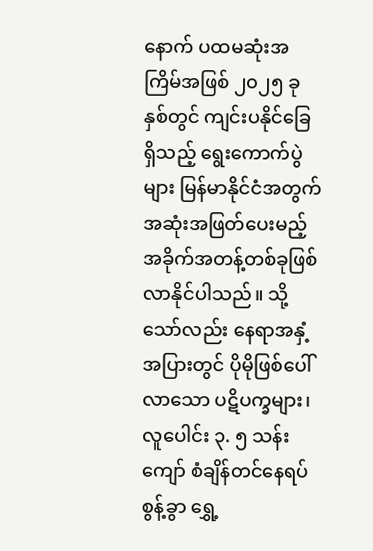နောက် ပထမဆုံးအကြိမ်အဖြစ် ၂၀၂၅ ခုနှစ်တွင် ကျင်းပနိုင်ခြေရှိသည့် ရွေးကောက်ပွဲများ မြန်မာနိုင်ငံအတွက် အဆုံးအဖြတ်ပေးမည့် အခိုက်အတန့်တစ်ခုဖြစ်လာနိုင်ပါသည်။ သို့သော်လည်း နေရာအနှံ့အပြားတွင် ပိုမိုဖြစ်ပေါ်လာသော ပဋိပက္ခများ၊ လူပေါင်း ၃. ၅ သန်းကျော် စံချိန်တင်နေရပ်စွန့်ခွာ ရွှေ့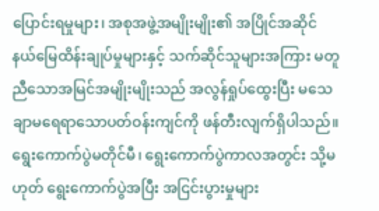ပြောင်းရမှုများ၊ အစုအဖွဲ့အမျိုးမျိုး၏ အပြိုင်အဆိုင် နယ်မြေထိန်းချုပ်မှုများနှင့် သက်ဆိုင်သူများအကြား မတူညီသောအမြင်အမျိုးမျိုးသည် အလွန်ရှုပ်ထွေးပြီး မသေချာမရေရာသောပတ်ဝန်းကျင်ကို ဖန်တီးလျက်ရှိပါသည်။ ရွေးကောက်ပွဲမတိုင်မီ၊ ရွေးကောက်ပွဲကာလအတွင်း သို့မဟုတ် ရွေးကောက်ပွဲအပြီး အငြင်းပွားမှုများ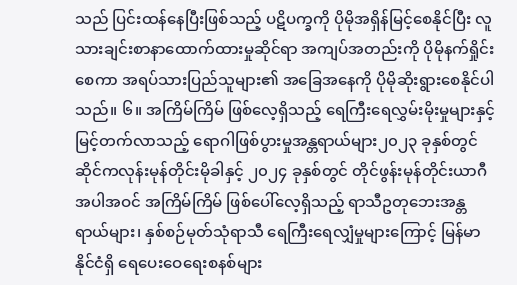သည် ပြင်းထန်နေပြီးဖြစ်သည့် ပဋိပက္ခကို ပိုမိုအရှိန်မြင့်စေနိုင်ပြီး လူသားချင်းစာနာထောက်ထားမှုဆိုင်ရာ အကျပ်အတည်းကို ပိုမိုနက်ရှိုင်းစေကာ အရပ်သားပြည်သူများ၏ အခြေအနေကို ပိုမိုဆိုးရွားစေနိုင်ပါသည်။ ၆။ အကြိမ်ကြိမ် ဖြစ်လေ့ရှိသည့် ရေကြီးရေလွှမ်းမိုးမှုများနှင့် မြင့်တက်လာသည့် ရောဂါဖြစ်ပွားမှုအန္တရာယ်များ၂၀၂၃ ခုနှစ်တွင် ဆိုင်ကလုန်းမုန်တိုင်းမိုခါနှင့် ၂၀၂၄ ခုနှစ်တွင် တိုင်ဖွန်းမုန်တိုင်းယာဂီအပါအဝင် အကြိမ်ကြိမ် ဖြစ်ပေါ်လေ့ရှိသည့် ရာသီဥတုဘေးအန္တရာယ်များ၊ နှစ်စဉ်မုတ်သုံရာသီ ရေကြီးရေလျှံမှုများကြောင့် မြန်မာနိုင်ငံရှိ ရေပေးဝေရေးစနစ်များ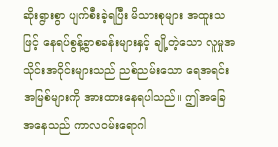ဆိုးရွားစွာ ပျက်စီးခဲ့ရပြီး မိသားစုများ အထူးသဖြင့် နေရပ်စွန့်ခွာစခန်းများနှင့် ချို့တဲ့သော လူမှုအသိုင်းအဝိုင်းများသည် ညစ်ညမ်းသော ရေအရင်းအမြစ်များကို အားထားနေရပါသည်။ ဤအခြေအနေသည် ကာလဝမ်းရောဂါ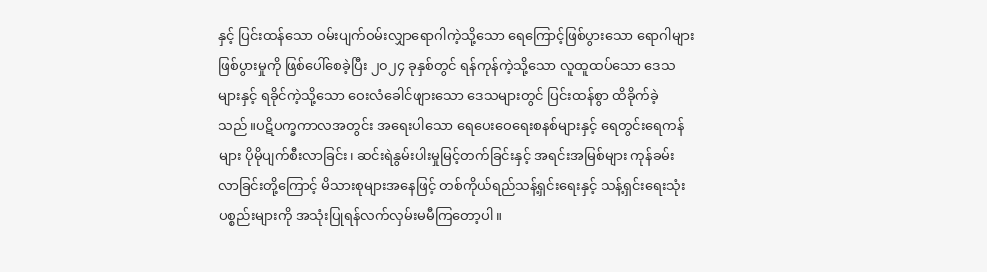နှင့် ပြင်းထန်သော ဝမ်းပျက်ဝမ်းလျှာရောဂါကဲ့သို့သော ရေကြောင့်ဖြစ်ပွားသော ရောဂါများ ဖြစ်ပွားမှုကို ဖြစ်ပေါ်စေခဲ့ပြီး ၂၀၂၄ ခုနှစ်တွင် ရန်ကုန်ကဲ့သို့သော လူထူထပ်သော ဒေသများနှင့် ရခိုင်ကဲ့သို့သော ဝေးလံခေါင်ဖျားသော ဒေသများတွင် ပြင်းထန်စွာ ထိခိုက်ခဲ့သည်။ပဋိပက္ခကာလအတွင်း အရေးပါသော ရေပေးဝေရေးစနစ်များနှင့် ရေတွင်းရေကန်များ ပိုမိုပျက်စီးလာခြင်း၊ ဆင်းရဲနွမ်းပါးမှုမြင့်တက်ခြင်းနှင့် အရင်းအမြစ်များ ကုန်ခမ်းလာခြင်းတို့ကြောင့် မိသားစုများအနေဖြင့် တစ်ကိုယ်ရည်သန့်ရှင်းရေးနှင့် သန့်ရှင်းရေးသုံး ပစ္စည်းများကို အသုံးပြုရန်လက်လှမ်းမမီကြတော့ပါ။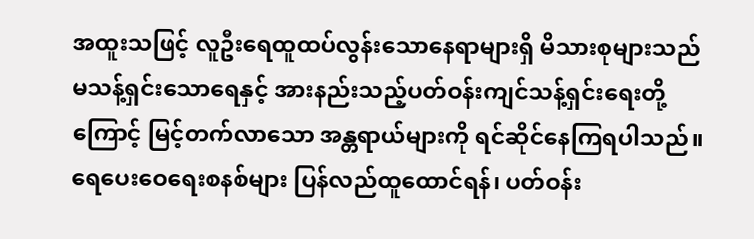အထူးသဖြင့် လူဦးရေထူထပ်လွန်းသောနေရာများရှိ မိသားစုများသည် မသန့်ရှင်းသောရေနှင့် အားနည်းသည့်ပတ်ဝန်းကျင်သန့်ရှင်းရေးတို့ကြောင့် မြင့်တက်လာသော အန္တရာယ်များကို ရင်ဆိုင်နေကြရပါသည်။ ရေပေးဝေရေးစနစ်များ ပြန်လည်ထူထောင်ရန်၊ ပတ်ဝန်း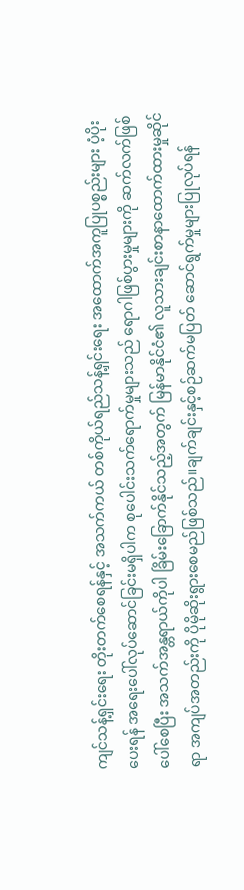ကျင်သန့်ရှင်းရေး တိုးတက်စေရန်နှင့် အသက်ကယ် တစ်ကိုယ်ရည်သန့်ရှင်းရေး အထောက်အကူပြုပစ္စည်းများ ပံ့ပိုးပေးရန် အရေးပေါ်လုပ်ဆောင်ခြင်းမရှိပါက စုပေါင်းသက်ရောက်မှုများသည် ရောဂါဖြစ်ပွားမှုများကို ဆက်လက်ဖြစ်ပေါ်စေပြီး အသက်အန္တရာယ်ကိုပါ ခြိမ်းခြောက်နိုင်သည့်အတွက် မြန်မာနိုင်ငံ၏ လူသားချင်းစာနာထောက်ထားမှုဆိုင်ရာ အကျပ်အတည်းကို ပိုမိုဆိုးရွားစေမည်ဖြစ်သည်။ချက်ချင်းနှင့်စဉ်ဆက်မပြတ် ဆောင်ရွက်မှုများပြုလုပ်ရန်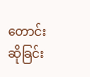တောင်းဆိုခြင်း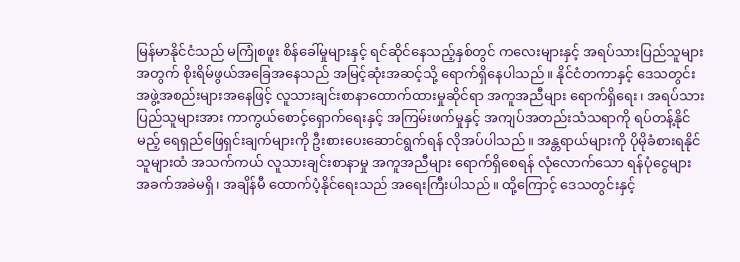မြန်မာနိုင်ငံသည် မကြုံစဖူး စိန်ခေါ်မှုများနှင့် ရင်ဆိုင်နေသည့်နှစ်တွင် ကလေးများနှင့် အရပ်သားပြည်သူများအတွက် စိုးရိမ်ဖွယ်အခြေအနေသည် အမြင့်ဆုံးအဆင့်သို့ ရောက်ရှိနေပါသည်။ နိုင်ငံတကာနှင့် ဒေသတွင်း အဖွဲ့အစည်းများအနေဖြင့် လူသားချင်းစာနာထောက်ထားမှုဆိုင်ရာ အကူအညီများ ရောက်ရှိရေး၊ အရပ်သားပြည်သူများအား ကာကွယ်စောင့်ရှောက်ရေးနှင့် အကြမ်းဖက်မှုနှင့် အကျပ်အတည်းသံသရာကို ရပ်တန့်နိုင်မည့် ရေရှည်ဖြေရှင်းချက်များကို ဦးစားပေးဆောင်ရွက်ရန် လိုအပ်ပါသည်။ အန္တရာယ်များကို ပိုမိုခံစားရနိုင်သူများထံ အသက်ကယ် လူသားချင်းစာနာမှု အကူအညီများ ရောက်ရှိစေရန် လုံလောက်သော ရန်ပုံငွေများ အခက်အခဲမရှိ၊ အချိန်မီ ထောက်ပံ့နိုင်ရေးသည် အရေးကြီးပါသည်။ ထို့ကြောင့် ဒေသတွင်းနှင့်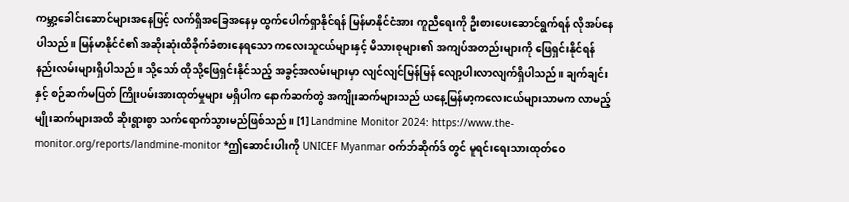ကမ္ဘာ့ခေါင်းဆောင်များအနေဖြင့် လက်ရှိအခြေအနေမှ ထွက်ပေါက်ရှာနိုင်ရန် မြန်မာနိုင်ငံအား ကူညီရေးကို ဦးစားပေးဆောင်ရွက်ရန် လိုအပ်နေပါသည်။ မြန်မာနိုင်ငံ၏ အဆိုးဆုံးထိခိုက်ခံစားနေရသော ကလေးသူငယ်များနှင့် မိသားစုများ၏ အကျပ်အတည်းများကို ဖြေရှင်းနိုင်ရန် နည်းလမ်းများရှိပါသည်။ သို့သော် ထိုသို့ဖြေရှင်းနိုင်သည့် အခွင့်အလမ်းများမှာ လျင်လျင်မြန်မြန် လျော့ပါးလာလျက်ရှိပါသည်။ ချက်ချင်းနှင့် စဉ်ဆက်မပြတ် ကြိုးပမ်းအားထုတ်မှုများ မရှိပါက နောက်ဆက်တွဲ အကျိုးဆက်များသည် ယနေ့မြန်မာ့ကလေးငယ်များသာမက လာမည့်မျိုးဆက်များအထိ ဆိုးရွားစွာ သက်ရောက်သွားမည်ဖြစ်သည်။ [1] Landmine Monitor 2024: https://www.the-monitor.org/reports/landmine-monitor *ဤဆောင်းပါးကို UNICEF Myanmar ဝက်ဘ်ဆိုက်ဒ် တွင် မူရင်းရေးသားထုတ်ဝေ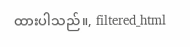ထားပါသည်။, filtered_html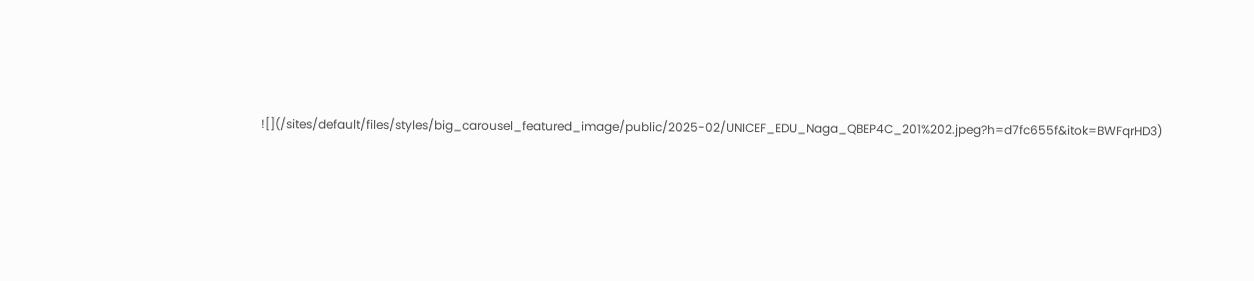![](/sites/default/files/styles/big_carousel_featured_image/public/2025-02/UNICEF_EDU_Naga_QBEP4C_201%202.jpeg?h=d7fc655f&itok=BWFqrHD3)